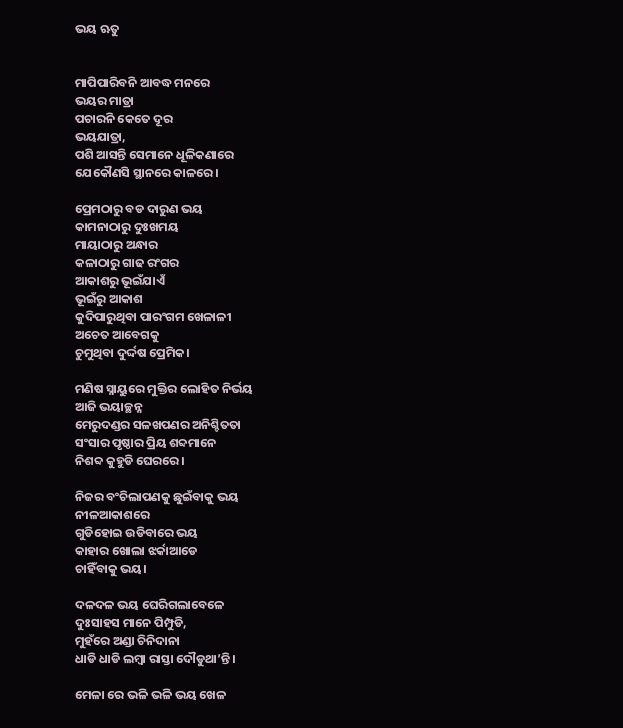ଭୟ ଋତୁ


ମାପିପାରିବନି ଆବଦ୍ଧ ମନରେ
ଭୟର ମାତ୍ରା
ପଚାରନି କେତେ ଦୂର
ଭୟଯାତ୍ରା,
ପଶି ଆସନ୍ତି ସେମାନେ ଧୂଳିକଣାରେ
ଯେକୌଣସି ସ୍ଥାନରେ କାଳରେ।

ପ୍ରେମଠାରୁ ବଡ ଦାରୁଣ ଭୟ
କାମନାଠାରୁ ଦୁଃଖମୟ
ମାୟାଠାରୁ ଅନ୍ଧାର
କଳାଠାରୁ ଗାଢ ରଂଗର
ଆକାଶରୁ ଭୂଇଁଯାଏଁ
ଭୂଇଁରୁ ଆକାଶ
କୁଦିପାରୁଥିବା ପାରଂଗମ ଖେଳାଳୀ
ଅଚେତ ଆବେଗକୁ
ଚୁମୁଥିବା ଦୁର୍ଦ୍ଦଷ ପ୍ରେମିକ।

ମଣିଷ ସ୍ନାୟୁରେ ମୁକ୍ତିର ଲୋହିତ ନିର୍ଭୟ
ଆଜି ଭୟାଚ୍ଛନ୍ନ
ମେରୁଦଣ୍ଡର ସଳଖପଣର ଅନିଶ୍ଚିତତା
ସଂସାର ପୃଷ୍ଠାର ପ୍ରିୟ ଶବ୍ଦମାନେ
ନିଶବ୍ଦ କୁହୁଡି ଘେରରେ।

ନିଜର ବଂଚିଲାପଣକୁ ଛୁଇଁବାକୁ ଭୟ
ନୀଳଆକାଶରେ
ଗୁଡିହୋଇ ଉଡିବାରେ ଭୟ
କାହାର ଖୋଲା ଝର୍କାଆଡେ
ଚାହିଁବାକୁ ଭୟ।

ଦଳଦଳ ଭୟ ଘେରିଗଲାବେଳେ
ଦୁଃସାହସ ମାନେ ପିମ୍ପୁଡି,
ମୁହଁରେ ଅଣ୍ଡା ଚିନିଦାନା
ଧାଡି ଧାଡି ଲମ୍ବା ରାସ୍ତା ଦୌଡୁଥା’ନ୍ତି।

ମେଳା ରେ ଭଳି ଭଳି ଭୟ ଖେଳ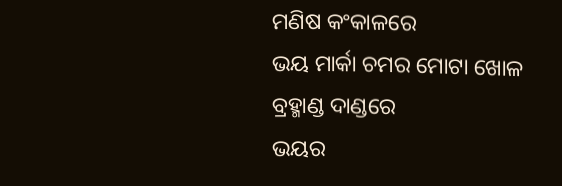ମଣିଷ କଂକାଳରେ
ଭୟ ମାର୍କା ଚମର ମୋଟା ଖୋଳ
ବ୍ରହ୍ମାଣ୍ଡ ଦାଣ୍ଡରେ
ଭୟର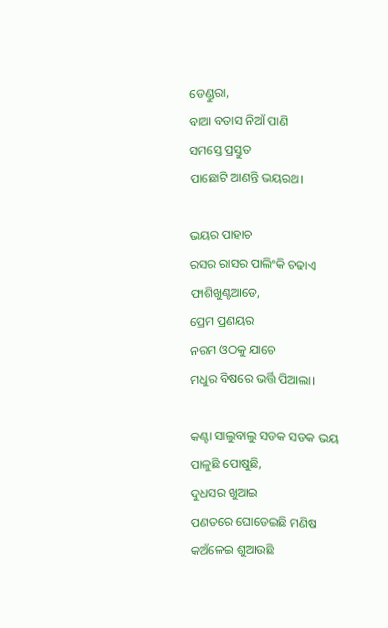ଡେଣ୍ଡୁରା,
ବାଆ ବତାସ ନିଆଁ ପାଣି
ସମସ୍ତେ ପ୍ରସ୍ତୁତ
ପାଛୋଟି ଆଣନ୍ତି ଭୟରଥ।

ଭୟର ପାହାଚ
ରସର ରାସର ପାଲିଂକି ଚଢାଏ
ଫାଶିଖୁଣ୍ଟଆଡେ,
ପ୍ରେମ ପ୍ରଣୟର
ନରମ ଓଠକୁ ଯାଚେ
ମଧୁର ବିଷରେ ଭର୍ତ୍ତି ପିଆଲା।

କଣ୍ଟା ସାଲୁବାଲୁ ସଡକ ସଡକ ଭୟ
ପାଳୁଛି ପୋଷୁଛି,
ଦୁଧସର ଖୁଆଇ
ପଣତରେ ଘୋଡେଇଛି ମଣିଷ
କଅଁଳେଇ ଶୁଆଉଛି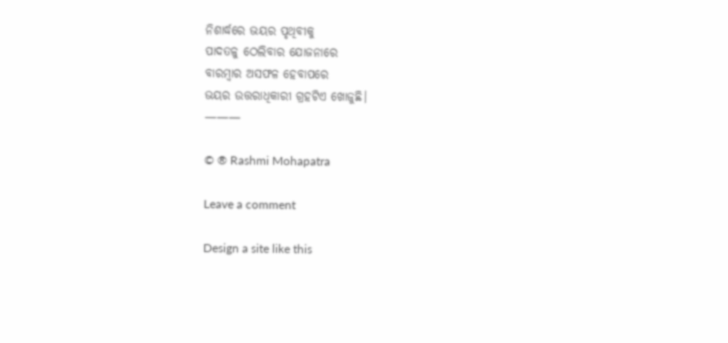ନିଶାର୍ଦ୍ଧରେ ଭୟର ପୃଥିବୀକୁ
ପାଦତଳୁ ଠେଲିବାର ଯୋଜନାରେ
ବାରମ୍ବାର ଅସଫଳ ହେବାପରେ
ଭୟର ଉତ୍ତରାଧିକାରୀ ଗ୍ରହଟିଏ ଖୋଜୁଛି।
———

© ® Rashmi Mohapatra

Leave a comment

Design a site like this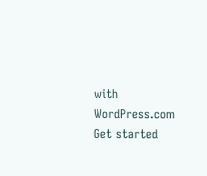with WordPress.com
Get started